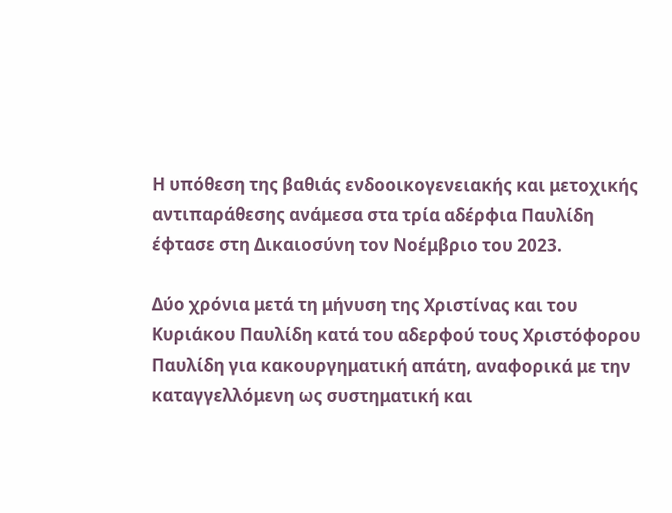Η υπόθεση της βαθιάς ενδοοικογενειακής και μετοχικής αντιπαράθεσης ανάμεσα στα τρία αδέρφια Παυλίδη έφτασε στη Δικαιοσύνη τον Νοέμβριο του 2023.

Δύο χρόνια μετά τη μήνυση της Χριστίνας και του Κυριάκου Παυλίδη κατά του αδερφού τους Χριστόφορου Παυλίδη για κακουργηματική απάτη, αναφορικά με την καταγγελλόμενη ως συστηματική και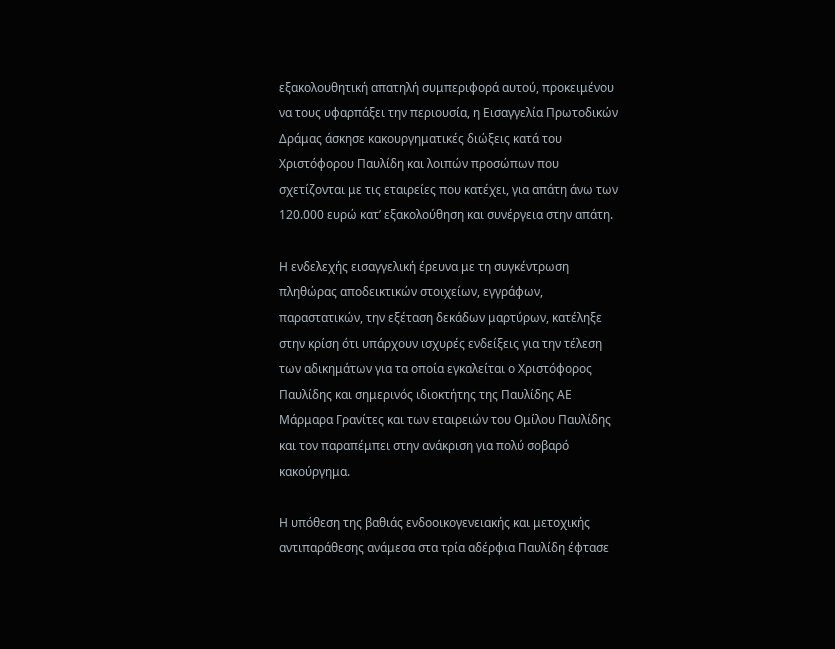εξακολουθητική απατηλή συμπεριφορά αυτού, προκειμένου να τους υφαρπάξει την περιουσία, η Εισαγγελία Πρωτοδικών Δράμας άσκησε κακουργηματικές διώξεις κατά του Χριστόφορου Παυλίδη και λοιπών προσώπων που σχετίζονται με τις εταιρείες που κατέχει, για απάτη άνω των 120.000 ευρώ κατ’ εξακολούθηση και συνέργεια στην απάτη.

Η ενδελεχής εισαγγελική έρευνα με τη συγκέντρωση πληθώρας αποδεικτικών στοιχείων, εγγράφων, παραστατικών, την εξέταση δεκάδων μαρτύρων, κατέληξε στην κρίση ότι υπάρχουν ισχυρές ενδείξεις για την τέλεση των αδικημάτων για τα οποία εγκαλείται ο Χριστόφορος Παυλίδης και σημερινός ιδιοκτήτης της Παυλίδης ΑΕ Μάρμαρα Γρανίτες και των εταιρειών του Ομίλου Παυλίδης και τον παραπέμπει στην ανάκριση για πολύ σοβαρό κακούργημα.

Η υπόθεση της βαθιάς ενδοοικογενειακής και μετοχικής αντιπαράθεσης ανάμεσα στα τρία αδέρφια Παυλίδη έφτασε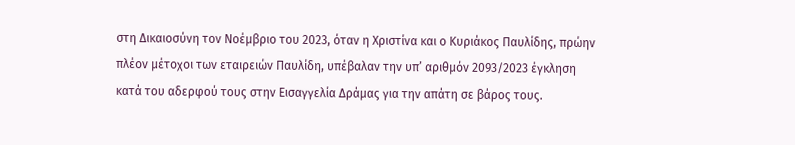στη Δικαιοσύνη τον Νοέμβριο του 2023, όταν η Χριστίνα και ο Κυριάκος Παυλίδης, πρώην πλέον μέτοχοι των εταιρειών Παυλίδη, υπέβαλαν την υπ’ αριθμόν 2093/2023 έγκληση κατά του αδερφού τους στην Εισαγγελία Δράμας για την απάτη σε βάρος τους.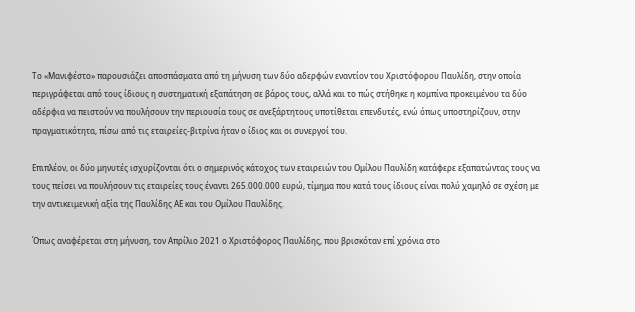Το «Μανιφέστο» παρουσιάζει αποσπάσματα από τη μήνυση των δύο αδερφών εναντίον του Χριστόφορου Παυλίδη, στην οποία περιγράφεται από τους ίδιους η συστηματική εξαπάτηση σε βάρος τους, αλλά και το πώς στήθηκε η κομπίνα προκειμένου τα δύο αδέρφια να πειστούν να πουλήσουν την περιουσία τους σε ανεξάρτητους υποτίθεται επενδυτές, ενώ όπως υποστηρίζουν, στην πραγματικότητα, πίσω από τις εταιρείες-βιτρίνα ήταν ο ίδιος και οι συνεργοί του.

Επιπλέον, οι δύο μηνυτές ισχυρίζονται ότι ο σημερινός κάτοχος των εταιρειών του Ομίλου Παυλίδη κατάφερε εξαπατώντας τους να τους πείσει να πουλήσουν τις εταιρείες τους έναντι 265.000.000 ευρώ, τίμημα που κατά τους ίδιους είναι πολύ χαμηλό σε σχέση με την αντικειμενική αξία της Παυλίδης ΑΕ και του Ομίλου Παυλίδης.

Όπως αναφέρεται στη μήνυση, τον Απρίλιο 2021 ο Χριστόφορος Παυλίδης, που βρισκόταν επί χρόνια στο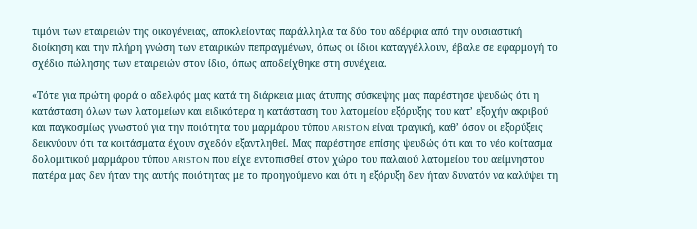τιμόνι των εταιρειών της οικογένειας, αποκλείοντας παράλληλα τα δύο του αδέρφια από την ουσιαστική διοίκηση και την πλήρη γνώση των εταιρικών πεπραγμένων, όπως οι ίδιοι καταγγέλλουν, έβαλε σε εφαρμογή το σχέδιο πώλησης των εταιρειών στον ίδιο, όπως αποδείχθηκε στη συνέχεια.

«Τότε για πρώτη φορά ο αδελφός μας κατά τη διάρκεια μιας άτυπης σύσκεψης μας παρέστησε ψευδώς ότι η κατάσταση όλων των λατομείων και ειδικότερα η κατάσταση του λατομείου εξόρυξης του κατ’ εξοχήν ακριβού και παγκοσμίως γνωστού για την ποιότητα του μαρμάρου τύπου ARISTON είναι τραγική, καθ’ όσον οι εξορύξεις δεικνύουν ότι τα κοιτάσματα έχουν σχεδόν εξαντληθεί. Μας παρέστησε επίσης ψευδώς ότι και το νέο κοίτασμα δολομιτικού μαρμάρου τύπου ARISTON που είχε εντοπισθεί στον χώρο του παλαιού λατομείου του αείμνηστου πατέρα μας δεν ήταν της αυτής ποιότητας με το προηγούμενο και ότι η εξόρυξη δεν ήταν δυνατόν να καλύψει τη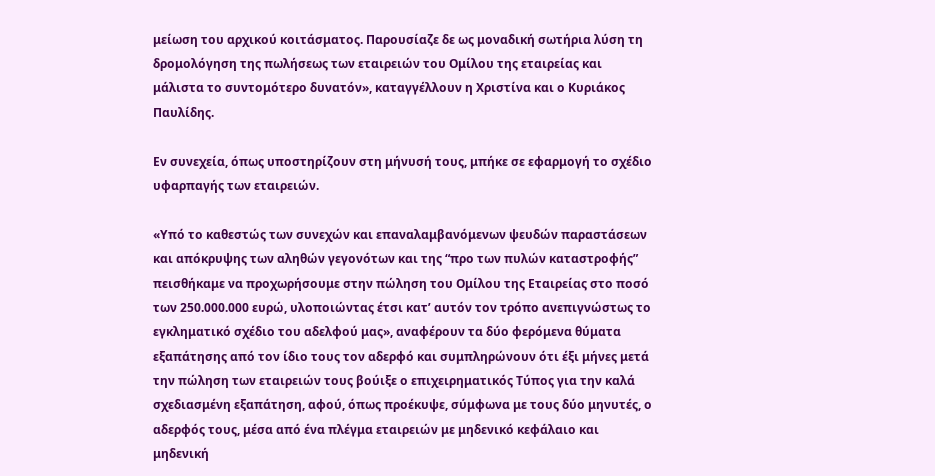μείωση του αρχικού κοιτάσματος. Παρουσίαζε δε ως μοναδική σωτήρια λύση τη δρομολόγηση της πωλήσεως των εταιρειών του Ομίλου της εταιρείας και μάλιστα το συντομότερο δυνατόν», καταγγέλλουν η Χριστίνα και ο Κυριάκος Παυλίδης.

Εν συνεχεία, όπως υποστηρίζουν στη μήνυσή τους, μπήκε σε εφαρμογή το σχέδιο υφαρπαγής των εταιρειών.

«Υπό το καθεστώς των συνεχών και επαναλαμβανόμενων ψευδών παραστάσεων και απόκρυψης των αληθών γεγονότων και της “προ των πυλών καταστροφής” πεισθήκαμε να προχωρήσουμε στην πώληση του Ομίλου της Εταιρείας στο ποσό των 250.000.000 ευρώ, υλοποιώντας έτσι κατ’ αυτόν τον τρόπο ανεπιγνώστως το εγκληματικό σχέδιο του αδελφού μας», αναφέρουν τα δύο φερόμενα θύματα εξαπάτησης από τον ίδιο τους τον αδερφό και συμπληρώνουν ότι έξι μήνες μετά την πώληση των εταιρειών τους βούιξε ο επιχειρηματικός Τύπος για την καλά σχεδιασμένη εξαπάτηση, αφού, όπως προέκυψε, σύμφωνα με τους δύο μηνυτές, ο αδερφός τους, μέσα από ένα πλέγμα εταιρειών με μηδενικό κεφάλαιο και μηδενική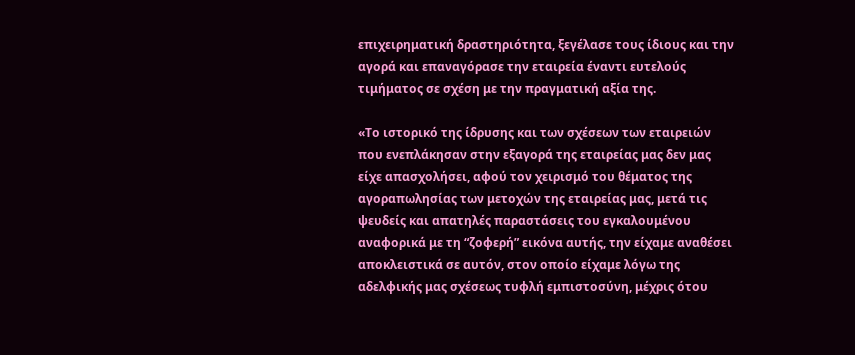επιχειρηματική δραστηριότητα, ξεγέλασε τους ίδιους και την αγορά και επαναγόρασε την εταιρεία έναντι ευτελούς τιμήματος σε σχέση με την πραγματική αξία της.

«Το ιστορικό της ίδρυσης και των σχέσεων των εταιρειών που ενεπλάκησαν στην εξαγορά της εταιρείας μας δεν μας είχε απασχολήσει, αφού τον χειρισμό του θέματος της αγοραπωλησίας των μετοχών της εταιρείας μας, μετά τις ψευδείς και απατηλές παραστάσεις του εγκαλουμένου αναφορικά με τη “ζοφερή” εικόνα αυτής, την είχαμε αναθέσει αποκλειστικά σε αυτόν, στον οποίο είχαμε λόγω της αδελφικής μας σχέσεως τυφλή εμπιστοσύνη, μέχρις ότου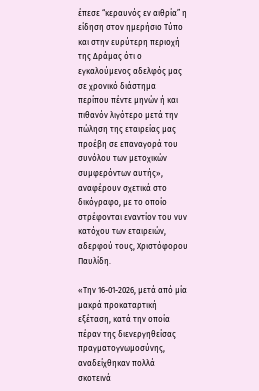έπεσε “κεραυνός εν αιθρία” η είδηση στον ημερήσιο Τύπο και στην ευρύτερη περιοχή της Δράμας ότι ο εγκαλούμενος αδελφός μας σε χρονικό διάστημα περίπου πέντε μηνών ή και πιθανόν λιγότερο μετά την πώληση της εταιρείας μας προέβη σε επαναγορά του συνόλου των μετοχικών συμφερόντων αυτής», αναφέρουν σχετικά στο δικόγραφο, με το οποίο στρέφονται εναντίον του νυν κατόχου των εταιρειών, αδερφού τους, Χριστόφορου Παυλίδη.

«Την 16-01-2026, μετά από μία μακρά προκαταρτική εξέταση, κατά την οποία πέραν της διενεργηθείσας πραγματογνωμοσύνης, αναδείχθηκαν πολλά σκοτεινά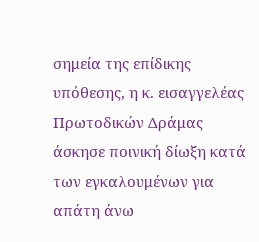σημεία της επίδικης υπόθεσης, η κ. εισαγγελέας Πρωτοδικών Δράμας άσκησε ποινική δίωξη κατά των εγκαλουμένων για απάτη άνω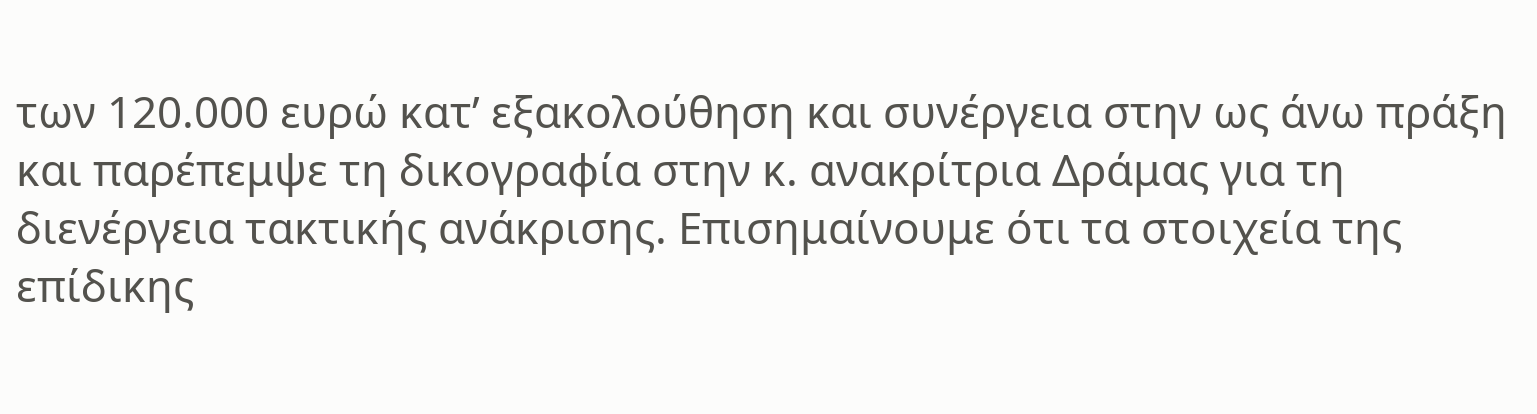των 120.000 ευρώ κατ’ εξακολούθηση και συνέργεια στην ως άνω πράξη και παρέπεμψε τη δικογραφία στην κ. ανακρίτρια Δράμας για τη διενέργεια τακτικής ανάκρισης. Επισημαίνουμε ότι τα στοιχεία της επίδικης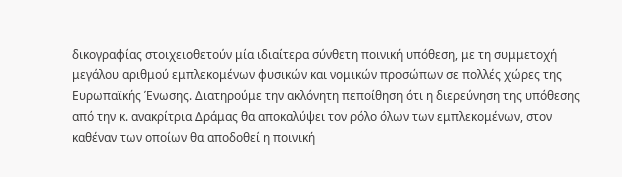δικογραφίας στοιχειοθετούν μία ιδιαίτερα σύνθετη ποινική υπόθεση, με τη συμμετοχή μεγάλου αριθμού εμπλεκομένων φυσικών και νομικών προσώπων σε πολλές χώρες της Ευρωπαϊκής Ένωσης. Διατηρούμε την ακλόνητη πεποίθηση ότι η διερεύνηση της υπόθεσης από την κ. ανακρίτρια Δράμας θα αποκαλύψει τον ρόλο όλων των εμπλεκομένων, στον καθέναν των οποίων θα αποδοθεί η ποινική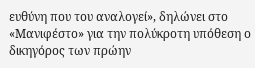ευθύνη που του αναλογεί», δηλώνει στο «Μανιφέστο» για την πολύκροτη υπόθεση ο δικηγόρος των πρώην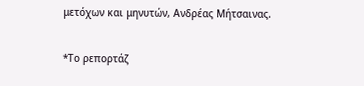μετόχων και μηνυτών, Ανδρέας Μήτσαινας.

*Το ρεπορτάζ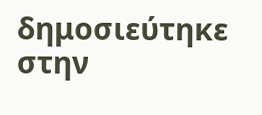δημοσιεύτηκε στην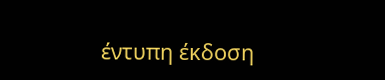έντυπη έκδοση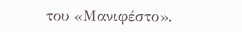του «Μανιφέστο».